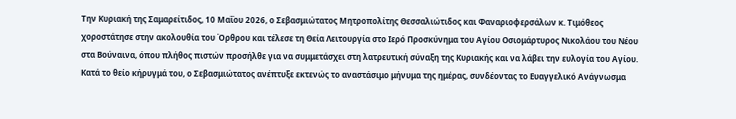Την Κυριακή της Σαμαρείτιδος, 10 Μαΐου 2026, ο Σεβασμιώτατος Μητροπολίτης Θεσσαλιώτιδος και Φαναριοφερσάλων κ. Τιμόθεος χοροστάτησε στην ακολουθία του Όρθρου και τέλεσε τη Θεία Λειτουργία στο Ιερό Προσκύνημα του Αγίου Οσιομάρτυρος Νικολάου του Νέου στα Βούναινα, όπου πλήθος πιστών προσήλθε για να συμμετάσχει στη λατρευτική σύναξη της Κυριακής και να λάβει την ευλογία του Αγίου.
Κατά το θείο κήρυγμά του, ο Σεβασμιώτατος ανέπτυξε εκτενώς το αναστάσιμο μήνυμα της ημέρας, συνδέοντας το Ευαγγελικό Ανάγνωσμα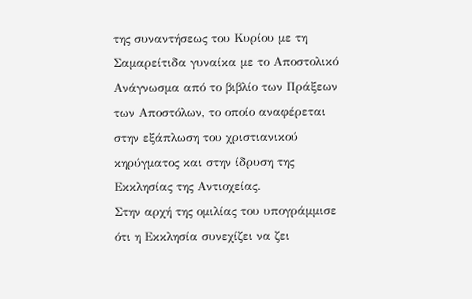της συναντήσεως του Κυρίου με τη Σαμαρείτιδα γυναίκα με το Αποστολικό Ανάγνωσμα από το βιβλίο των Πράξεων των Αποστόλων, το οποίο αναφέρεται στην εξάπλωση του χριστιανικού κηρύγματος και στην ίδρυση της Εκκλησίας της Αντιοχείας.
Στην αρχή της ομιλίας του υπογράμμισε ότι η Εκκλησία συνεχίζει να ζει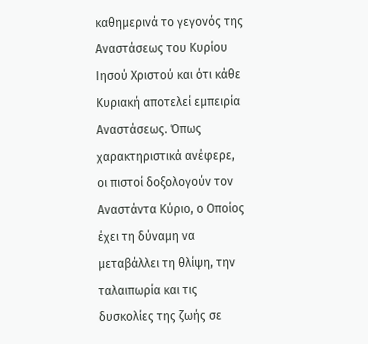καθημερινά το γεγονός της Αναστάσεως του Κυρίου Ιησού Χριστού και ότι κάθε Κυριακή αποτελεί εμπειρία Αναστάσεως. Όπως χαρακτηριστικά ανέφερε, οι πιστοί δοξολογούν τον Αναστάντα Κύριο, ο Οποίος έχει τη δύναμη να μεταβάλλει τη θλίψη, την ταλαιπωρία και τις δυσκολίες της ζωής σε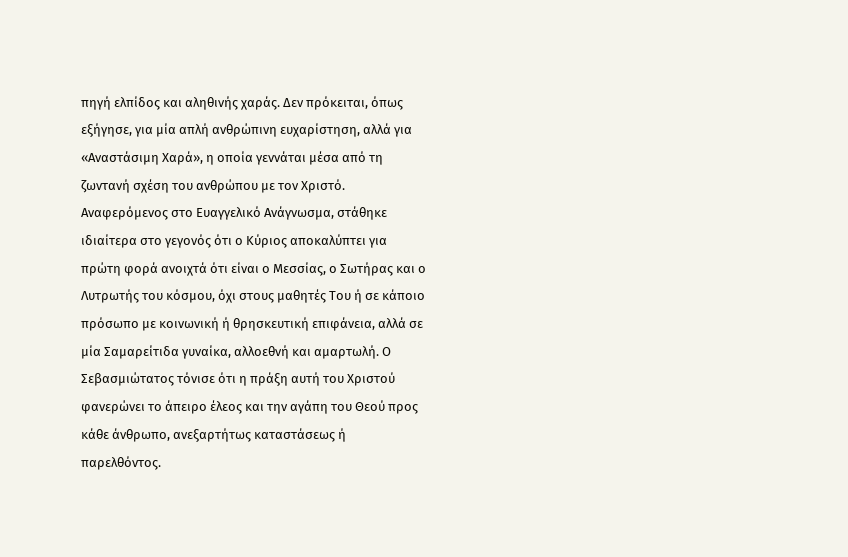πηγή ελπίδος και αληθινής χαράς. Δεν πρόκειται, όπως εξήγησε, για μία απλή ανθρώπινη ευχαρίστηση, αλλά για «Αναστάσιμη Χαρά», η οποία γεννάται μέσα από τη ζωντανή σχέση του ανθρώπου με τον Χριστό.
Αναφερόμενος στο Ευαγγελικό Ανάγνωσμα, στάθηκε ιδιαίτερα στο γεγονός ότι ο Κύριος αποκαλύπτει για πρώτη φορά ανοιχτά ότι είναι ο Μεσσίας, ο Σωτήρας και ο Λυτρωτής του κόσμου, όχι στους μαθητές Του ή σε κάποιο πρόσωπο με κοινωνική ή θρησκευτική επιφάνεια, αλλά σε μία Σαμαρείτιδα γυναίκα, αλλοεθνή και αμαρτωλή. Ο Σεβασμιώτατος τόνισε ότι η πράξη αυτή του Χριστού φανερώνει το άπειρο έλεος και την αγάπη του Θεού προς κάθε άνθρωπο, ανεξαρτήτως καταστάσεως ή παρελθόντος.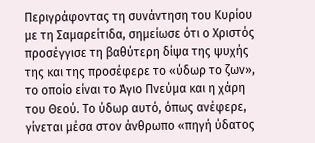Περιγράφοντας τη συνάντηση του Κυρίου με τη Σαμαρείτιδα, σημείωσε ότι ο Χριστός προσέγγισε τη βαθύτερη δίψα της ψυχής της και της προσέφερε το «ύδωρ το ζων», το οποίο είναι το Άγιο Πνεύμα και η χάρη του Θεού. Το ύδωρ αυτό, όπως ανέφερε, γίνεται μέσα στον άνθρωπο «πηγή ύδατος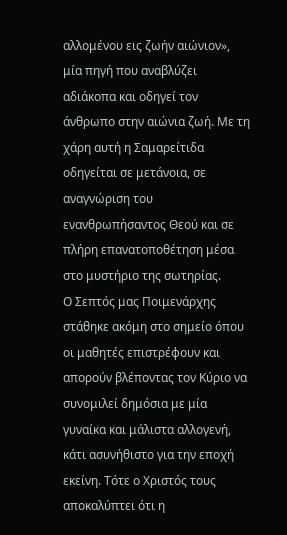αλλομένου εις ζωήν αιώνιον», μία πηγή που αναβλύζει αδιάκοπα και οδηγεί τον άνθρωπο στην αιώνια ζωή. Με τη χάρη αυτή η Σαμαρείτιδα οδηγείται σε μετάνοια, σε αναγνώριση του ενανθρωπήσαντος Θεού και σε πλήρη επανατοποθέτηση μέσα στο μυστήριο της σωτηρίας.
Ο Σεπτός μας Ποιμενάρχης στάθηκε ακόμη στο σημείο όπου οι μαθητές επιστρέφουν και απορούν βλέποντας τον Κύριο να συνομιλεί δημόσια με μία γυναίκα και μάλιστα αλλογενή, κάτι ασυνήθιστο για την εποχή εκείνη. Τότε ο Χριστός τους αποκαλύπτει ότι η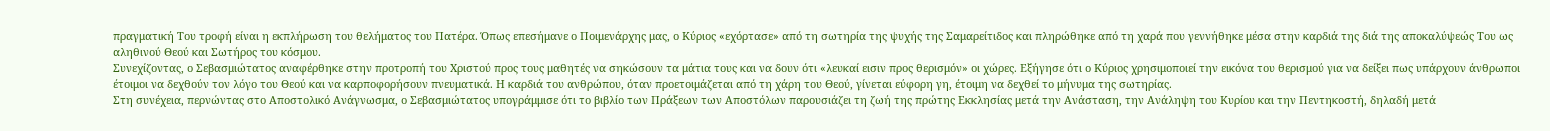πραγματική Του τροφή είναι η εκπλήρωση του θελήματος του Πατέρα. Όπως επεσήμανε ο Ποιμενάρχης μας, ο Κύριος «εχόρτασε» από τη σωτηρία της ψυχής της Σαμαρείτιδος και πληρώθηκε από τη χαρά που γεννήθηκε μέσα στην καρδιά της διά της αποκαλύψεώς Του ως αληθινού Θεού και Σωτήρος του κόσμου.
Συνεχίζοντας, ο Σεβασμιώτατος αναφέρθηκε στην προτροπή του Χριστού προς τους μαθητές να σηκώσουν τα μάτια τους και να δουν ότι «λευκαί εισιν προς θερισμόν» οι χώρες. Εξήγησε ότι ο Κύριος χρησιμοποιεί την εικόνα του θερισμού για να δείξει πως υπάρχουν άνθρωποι έτοιμοι να δεχθούν τον λόγο του Θεού και να καρποφορήσουν πνευματικά. Η καρδιά του ανθρώπου, όταν προετοιμάζεται από τη χάρη του Θεού, γίνεται εύφορη γη, έτοιμη να δεχθεί το μήνυμα της σωτηρίας.
Στη συνέχεια, περνώντας στο Αποστολικό Ανάγνωσμα, ο Σεβασμιώτατος υπογράμμισε ότι το βιβλίο των Πράξεων των Αποστόλων παρουσιάζει τη ζωή της πρώτης Εκκλησίας μετά την Ανάσταση, την Ανάληψη του Κυρίου και την Πεντηκοστή, δηλαδή μετά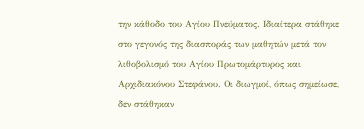την κάθοδο του Αγίου Πνεύματος. Ιδιαίτερα στάθηκε στο γεγονός της διασποράς των μαθητών μετά τον λιθοβολισμό του Αγίου Πρωτομάρτυρος και Αρχιδιακόνου Στεφάνου. Οι διωγμοί, όπως σημείωσε, δεν στάθηκαν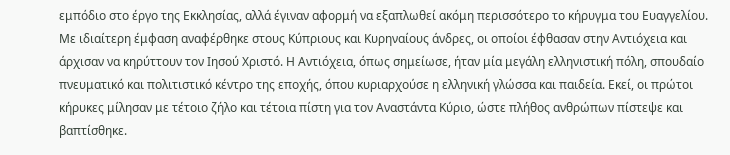εμπόδιο στο έργο της Εκκλησίας, αλλά έγιναν αφορμή να εξαπλωθεί ακόμη περισσότερο το κήρυγμα του Ευαγγελίου.
Με ιδιαίτερη έμφαση αναφέρθηκε στους Κύπριους και Κυρηναίους άνδρες, οι οποίοι έφθασαν στην Αντιόχεια και άρχισαν να κηρύττουν τον Ιησού Χριστό. Η Αντιόχεια, όπως σημείωσε, ήταν μία μεγάλη ελληνιστική πόλη, σπουδαίο πνευματικό και πολιτιστικό κέντρο της εποχής, όπου κυριαρχούσε η ελληνική γλώσσα και παιδεία. Εκεί, οι πρώτοι κήρυκες μίλησαν με τέτοιο ζήλο και τέτοια πίστη για τον Αναστάντα Κύριο, ώστε πλήθος ανθρώπων πίστεψε και βαπτίσθηκε.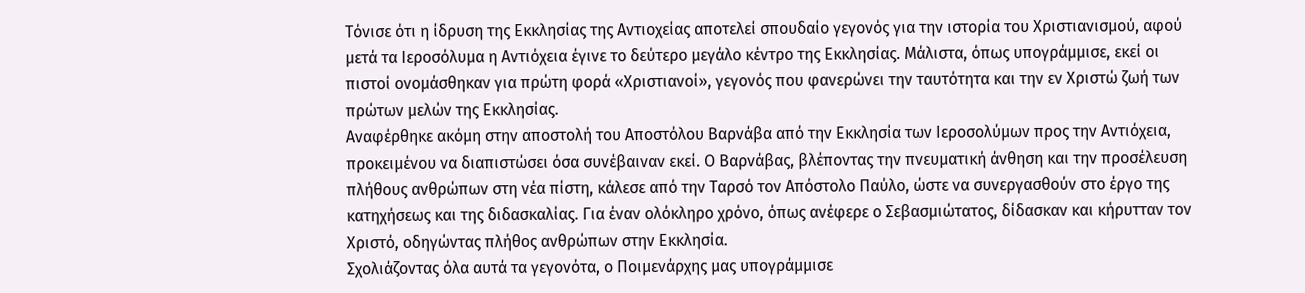Τόνισε ότι η ίδρυση της Εκκλησίας της Αντιοχείας αποτελεί σπουδαίο γεγονός για την ιστορία του Χριστιανισμού, αφού μετά τα Ιεροσόλυμα η Αντιόχεια έγινε το δεύτερο μεγάλο κέντρο της Εκκλησίας. Μάλιστα, όπως υπογράμμισε, εκεί οι πιστοί ονομάσθηκαν για πρώτη φορά «Χριστιανοί», γεγονός που φανερώνει την ταυτότητα και την εν Χριστώ ζωή των πρώτων μελών της Εκκλησίας.
Αναφέρθηκε ακόμη στην αποστολή του Αποστόλου Βαρνάβα από την Εκκλησία των Ιεροσολύμων προς την Αντιόχεια, προκειμένου να διαπιστώσει όσα συνέβαιναν εκεί. Ο Βαρνάβας, βλέποντας την πνευματική άνθηση και την προσέλευση πλήθους ανθρώπων στη νέα πίστη, κάλεσε από την Ταρσό τον Απόστολο Παύλο, ώστε να συνεργασθούν στο έργο της κατηχήσεως και της διδασκαλίας. Για έναν ολόκληρο χρόνο, όπως ανέφερε ο Σεβασμιώτατος, δίδασκαν και κήρυτταν τον Χριστό, οδηγώντας πλήθος ανθρώπων στην Εκκλησία.
Σχολιάζοντας όλα αυτά τα γεγονότα, ο Ποιμενάρχης μας υπογράμμισε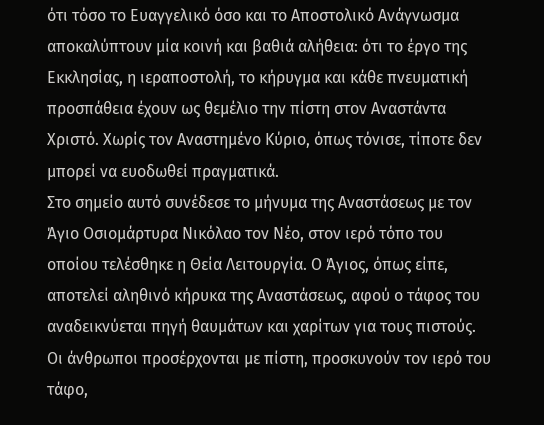ότι τόσο το Ευαγγελικό όσο και το Αποστολικό Ανάγνωσμα αποκαλύπτουν μία κοινή και βαθιά αλήθεια: ότι το έργο της Εκκλησίας, η ιεραποστολή, το κήρυγμα και κάθε πνευματική προσπάθεια έχουν ως θεμέλιο την πίστη στον Αναστάντα Χριστό. Χωρίς τον Αναστημένο Κύριο, όπως τόνισε, τίποτε δεν μπορεί να ευοδωθεί πραγματικά.
Στο σημείο αυτό συνέδεσε το μήνυμα της Αναστάσεως με τον Άγιο Οσιομάρτυρα Νικόλαο τον Νέο, στον ιερό τόπο του οποίου τελέσθηκε η Θεία Λειτουργία. Ο Άγιος, όπως είπε, αποτελεί αληθινό κήρυκα της Αναστάσεως, αφού ο τάφος του αναδεικνύεται πηγή θαυμάτων και χαρίτων για τους πιστούς. Οι άνθρωποι προσέρχονται με πίστη, προσκυνούν τον ιερό του τάφο,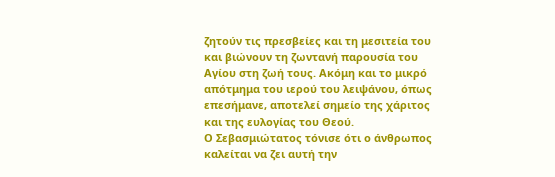ζητούν τις πρεσβείες και τη μεσιτεία του και βιώνουν τη ζωντανή παρουσία του Αγίου στη ζωή τους. Ακόμη και το μικρό απότμημα του ιερού του λειψάνου, όπως επεσήμανε, αποτελεί σημείο της χάριτος και της ευλογίας του Θεού.
Ο Σεβασμιώτατος τόνισε ότι ο άνθρωπος καλείται να ζει αυτή την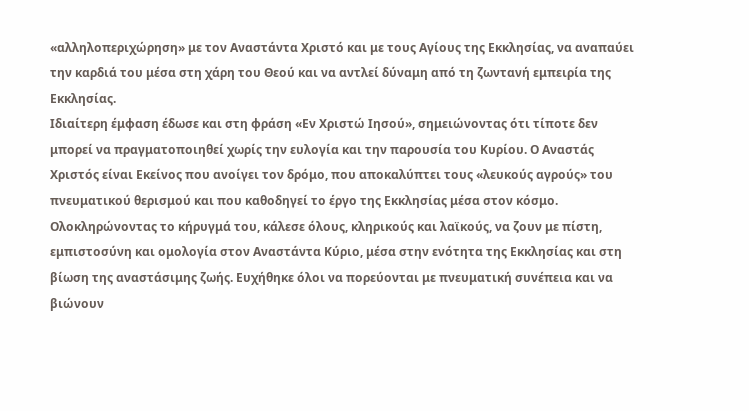«αλληλοπεριχώρηση» με τον Αναστάντα Χριστό και με τους Αγίους της Εκκλησίας, να αναπαύει την καρδιά του μέσα στη χάρη του Θεού και να αντλεί δύναμη από τη ζωντανή εμπειρία της Εκκλησίας.
Ιδιαίτερη έμφαση έδωσε και στη φράση «Εν Χριστώ Ιησού», σημειώνοντας ότι τίποτε δεν μπορεί να πραγματοποιηθεί χωρίς την ευλογία και την παρουσία του Κυρίου. Ο Αναστάς Χριστός είναι Εκείνος που ανοίγει τον δρόμο, που αποκαλύπτει τους «λευκούς αγρούς» του πνευματικού θερισμού και που καθοδηγεί το έργο της Εκκλησίας μέσα στον κόσμο.
Ολοκληρώνοντας το κήρυγμά του, κάλεσε όλους, κληρικούς και λαϊκούς, να ζουν με πίστη, εμπιστοσύνη και ομολογία στον Αναστάντα Κύριο, μέσα στην ενότητα της Εκκλησίας και στη βίωση της αναστάσιμης ζωής. Ευχήθηκε όλοι να πορεύονται με πνευματική συνέπεια και να βιώνουν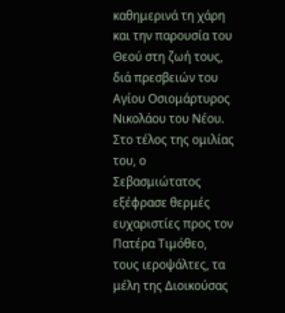καθημερινά τη χάρη και την παρουσία του Θεού στη ζωή τους, διά πρεσβειών του Αγίου Οσιομάρτυρος Νικολάου του Νέου.
Στο τέλος της ομιλίας του, ο Σεβασμιώτατος εξέφρασε θερμές ευχαριστίες προς τον Πατέρα Τιμόθεο, τους ιεροψάλτες, τα μέλη της Διοικούσας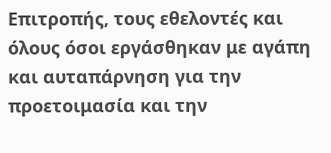Επιτροπής, τους εθελοντές και όλους όσοι εργάσθηκαν με αγάπη και αυταπάρνηση για την προετοιμασία και την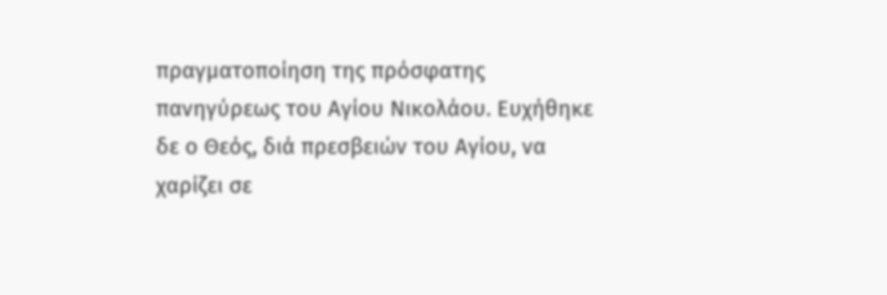πραγματοποίηση της πρόσφατης πανηγύρεως του Αγίου Νικολάου. Ευχήθηκε δε ο Θεός, διά πρεσβειών του Αγίου, να χαρίζει σε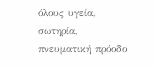όλους υγεία, σωτηρία, πνευματική πρόοδο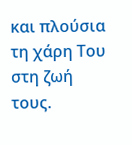και πλούσια τη χάρη Του στη ζωή τους.